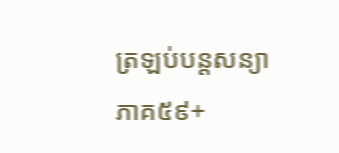ត្រឡប់បន្តសន្យា
ភាគ៥៩+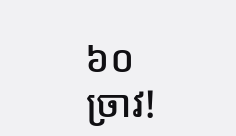៦០
ច្រាវ!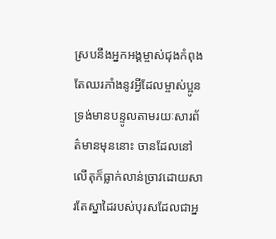ស្របនឹងអ្នកអង្គម្ចាស់ជុងកំពុងតែឈរភាំងនូវអ្វីដែលម្ចាស់ប្អូនទ្រង់មានបន្ទូលតាមរយៈសារព័ត៌មានមុននោះ ចានដែលនៅលើតុក៏ធ្លាក់លាន់ច្រាវដោយសារតែស្នាដៃរបស់បុរសដែលជាអ្ន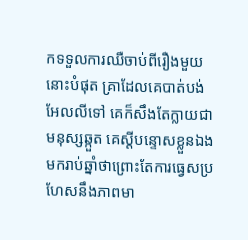កទទួលការឈឺចាប់ពីរឿងមួយនោះបំផុត គ្រាដែលគេបាត់បង់អែលលីទៅ គេក៏សឹងតែក្លាយជាមនុស្សឆ្កួត គេស្ដីបន្ទោសខ្លួនឯងមករាប់ឆ្នាំថាព្រោះតែការធ្វេសប្រហែសនឹងភាពមា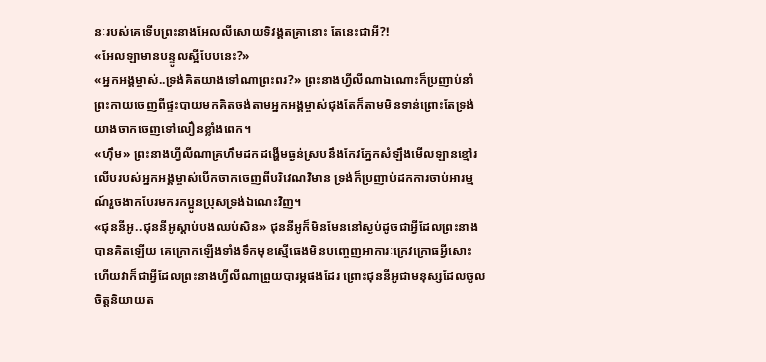នៈរបស់គេទើបព្រះនាងអែលលីសោយទិវង្គតគ្រានោះ តែនេះជាអី?!
«អែលឡាមានបន្ទូលស្អីបែបនេះ?»
«អ្នកអង្គម្ចាស់..ទ្រង់គិតយាងទៅណាព្រះពរ?» ព្រះនាងហ្វីលីណាឯណោះក៏ប្រញាប់នាំព្រះកាយចេញពីផ្ទះបាយមកគិតចង់តាមអ្នកអង្គម្ចាស់ជុងតែក៏តាមមិនទាន់ព្រោះតែទ្រង់យាងចាកចេញទៅលឿនខ្លាំងពេក។
«ហ៊ឹម» ព្រះនាងហ្វីលីណាគ្រហឹមដកដង្ហើមធ្ងន់ស្របនឹងកែវភ្នែកសំឡឹងមើលឡានខ្មៅរលើបរបស់អ្នកអង្គម្ចាស់បើកចាកចេញពីបរិវេណវិមាន ទ្រង់ក៏ប្រញាប់ដកការចាប់អារម្មណ៍រួចងាកបែរមករកប្អូនប្រុសទ្រង់ឯណេះវិញ។
«ជុននីអូ..ជុននីអូស្ដាប់បងឈប់សិន» ជុននីអូក៏មិនមែននៅស្ងប់ដូចជាអ្វីដែលព្រះនាងបានគិតឡើយ គេក្រោកឡើងទាំងទឹកមុខស្មើធេងមិនបញ្ចេញអាការៈក្រេវក្រោធអ្វីសោះ ហើយវាក៏ជាអ្វីដែលព្រះនាងហ្វីលីណាព្រួយបារម្ភផងដែរ ព្រោះជុននីអូជាមនុស្សដែលចូលចិត្តនិយាយត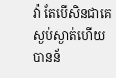វ៉ា តែបើសិនជាគេស្ងប់ស្ងាត់ហើយបានន័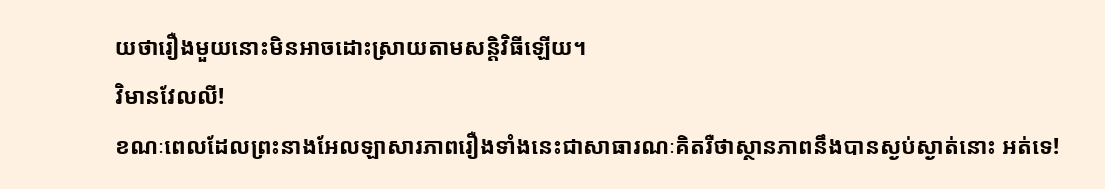យថារឿងមួយនោះមិនអាចដោះស្រាយតាមសន្តិវិធីឡើយ។
វិមានវែលលី!
ខណៈពេលដែលព្រះនាងអែលឡាសារភាពរឿងទាំងនេះជាសាធារណៈគិតរឺថាស្ថានភាពនឹងបានស្ងប់ស្ងាត់នោះ អត់ទេ!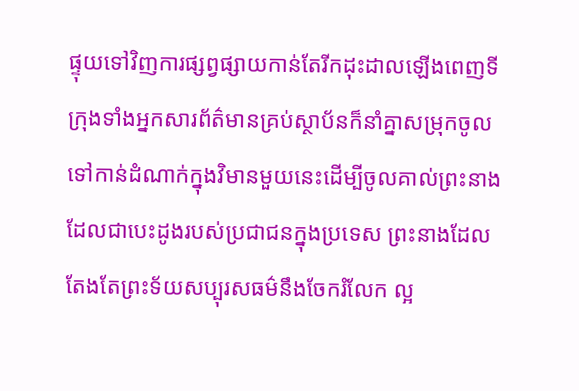ផ្ទុយទៅវិញការផ្សព្វផ្សាយកាន់តែរីកដុះដាលឡើងពេញទីក្រុងទាំងអ្នកសារព័ត៌មានគ្រប់ស្ថាប័នក៏នាំគ្នាសម្រុកចូលទៅកាន់ដំណាក់ក្នុងវិមានមួយនេះដើម្បីចូលគាល់ព្រះនាងដែលជាបេះដូងរបស់ប្រជាជនក្នុងប្រទេស ព្រះនាងដែលតែងតែព្រះទ័យសប្បុរសធម៌នឹងចែករំលែក ល្អ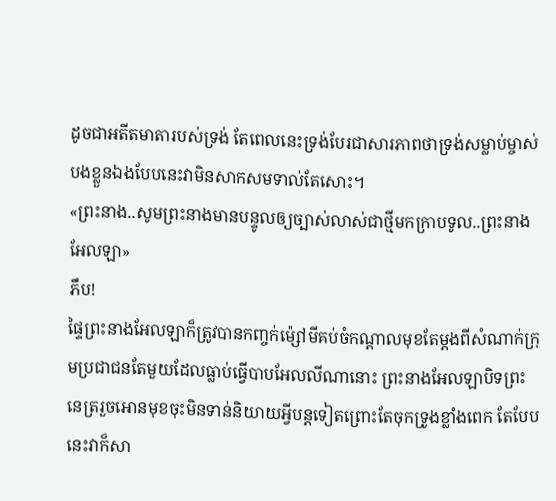ដូចជាអតីតមាតារបស់ទ្រង់ តែពេលនេះទ្រង់បែរជាសារភាពថាទ្រង់សម្លាប់ម្ចាស់បងខ្លួនឯងបែបនេះវាមិនសាកសមទាល់តែសោះ។
«ព្រះនាង..សូមព្រះនាងមានបន្ទូលឲ្យច្បាស់លាស់ជាថ្មីមកក្រាបទូល..ព្រះនាងអែលឡា»
ភឹប!
ផ្ទៃព្រះនាងអែលឡាក៏ត្រូវបានកញ្ចក់ម៉្សៅមីគប់ចំកណ្ដាលមុខតែម្ដងពីសំណាក់ក្រុមប្រជាជនតែមួយដែលធ្លាប់ធ្វើបាបអែលលីណានោះ ព្រះនាងអែលឡាបិទព្រះនេត្ររួចអោនមុខចុះមិនទាន់និយាយអ្វីបន្តទៀតព្រោះតែចុកទ្រូងខ្លាំងពេក តែបែបនេះវាក៏សា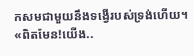កសមជាមួយនឹងទង្វើរបស់ទ្រង់ហើយ។ «ពិតមែន!យើង..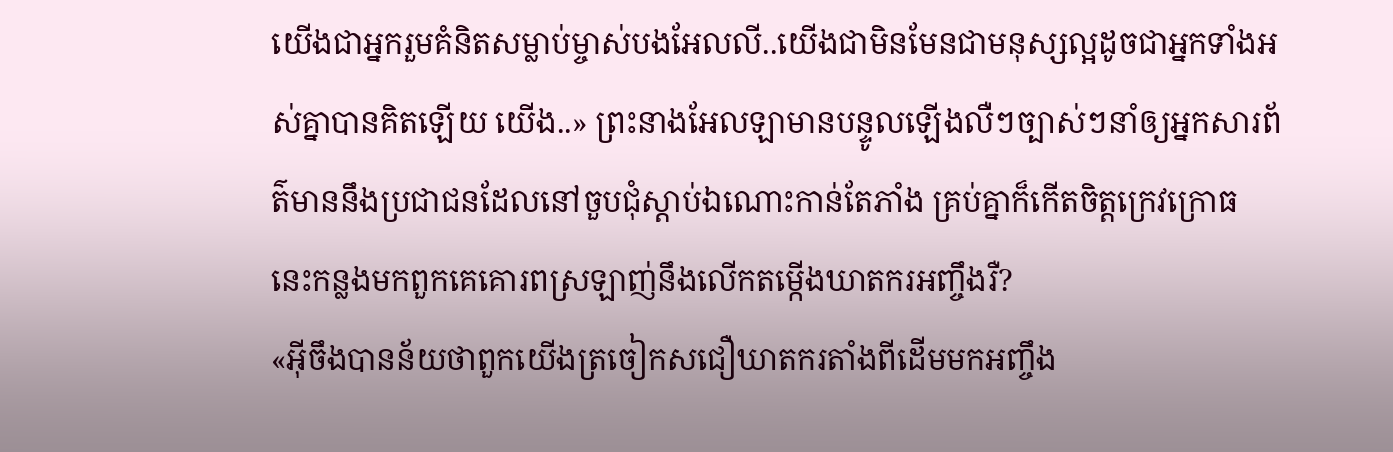យើងជាអ្នករួមគំនិតសម្លាប់ម្ចាស់បងអែលលី..យើងជាមិនមែនជាមនុស្សល្អដូចជាអ្នកទាំងអស់គ្នាបានគិតឡើយ យើង..» ព្រះនាងអែលឡាមានបន្ទូលឡើងលឺៗច្បាស់ៗនាំឲ្យអ្នកសារព័ត៌មាននឹងប្រជាជនដែលនៅចួបជុំស្ដាប់ឯណោះកាន់តែភាំង គ្រប់គ្នាក៏កើតចិត្តក្រេវក្រោធ នេះកន្លងមកពួកគេគោរពស្រឡាញ់នឹងលើកតម្កើងឃាតករអញ្ចឹងរឺ?
«អ៊ីចឹងបានន័យថាពួកយើងត្រចៀកសជឿឃាតករតាំងពីដើមមកអញ្ចឹង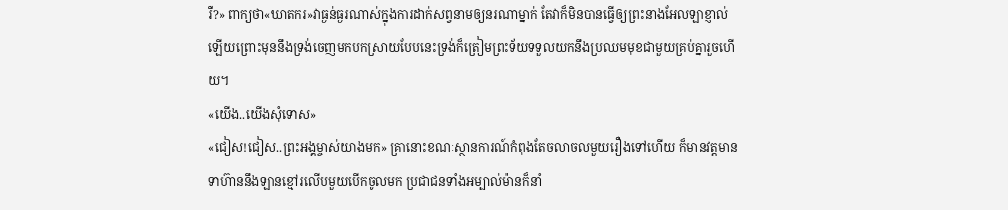រឺ?» ពាក្យថា«ឃាតករ»វាធ្ងន់ធ្ងរណាស់ក្នុងការដាក់សព្វនាមឲ្យនរណាម្នាក់ តែវាក៏មិនបានធ្វើឲ្យព្រះនាងអែលឡាខ្ញាល់ឡើយព្រោះមុននឹងទ្រង់ចេញមកបកស្រាយបែបនេះទ្រង់ក៏ត្រៀមព្រះទ័យទទួលយកនឹងប្រឈមមុខជាមួយគ្រប់គ្នារួចហើយ។
«យើង..យើងសុំទោស»
«ជៀស!ជៀស..ព្រះអង្គម្ចាស់យាងមក» គ្រានោះខណៈស្ថានការណ៍កំពុងតែចលាចលមួយរឿងទៅហើយ ក៏មានវត្តមានទាហ៊ាននឹងឡានខ្មៅរលើបមួយបើកចូលមក ប្រជាជនទាំងអម្បាល់ម៉ានក៏នាំ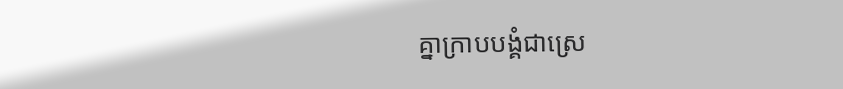គ្នាក្រាបបង្គំជាស្រេ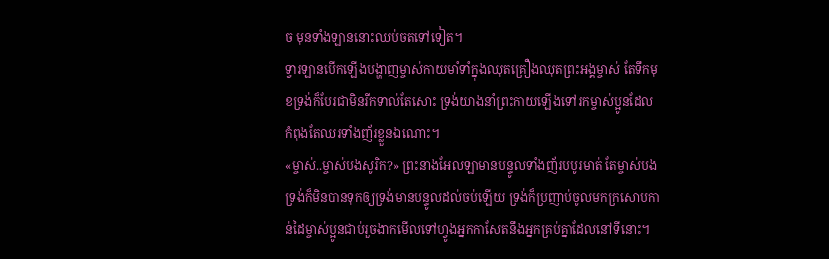ច មុនទាំងឡាននោះឈប់ចតទៅទៀត។
ទ្វារឡានបើកឡើងបង្ហាញម្ចាស់កាយមាំទាំក្នុងឈុតគ្រឿងឈុតព្រះអង្គម្ចាស់ តែទឹកមុខទ្រង់ក៏បែរជាមិនរីកទាល់តែសោះ ទ្រង់យាងនាំព្រះកាយឡើងទៅរកម្ចាស់ប្អូនដែលកំពុងតែឈរទាំងញ័រខ្លួនឯណោះ។
«ម្ចាស់..ម្ចាស់បងសូរិក?» ព្រះនាងអែលឡាមានបន្ទូលទាំងញ័របបូរមាត់ តែម្ចាស់បងទ្រង់ក៏មិនបានទុកឲ្យទ្រង់មានបន្ទូលដល់ចប់ឡើយ ទ្រង់ក៏ប្រញាប់ចូលមកក្រសោបកាន់ដៃម្ចាស់ប្អូនជាប់រួចងាកមើលទៅហ្វូងអ្នកកាសែតនឹងអ្នកគ្រប់គ្នាដែលនៅទីនោះ។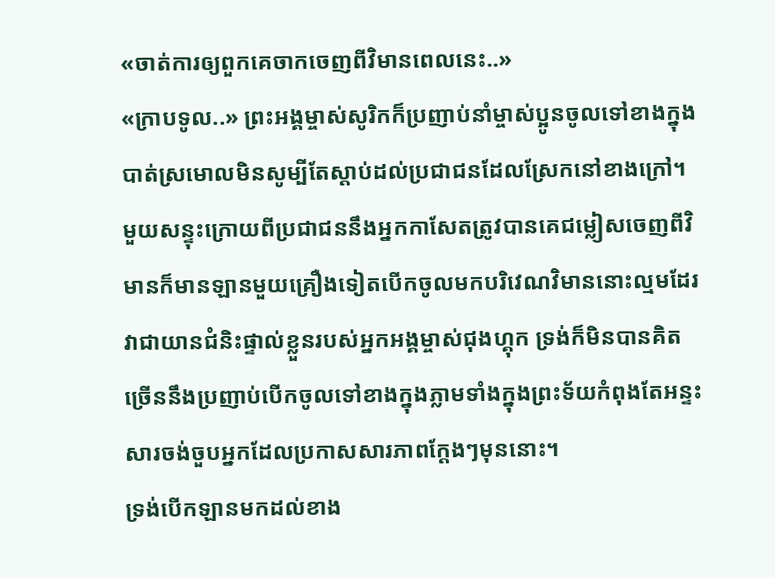«ចាត់ការឲ្យពួកគេចាកចេញពីវិមានពេលនេះ..»
«ក្រាបទូល..» ព្រះអង្គម្ចាស់សូរិកក៏ប្រញាប់នាំម្ចាស់ប្អូនចូលទៅខាងក្នុងបាត់ស្រមោលមិនសូម្បីតែស្ដាប់ដល់ប្រជាជនដែលស្រែកនៅខាងក្រៅ។
មួយសន្ទុះក្រោយពីប្រជាជននឹងអ្នកកាសែតត្រូវបានគេជម្លៀសចេញពីវិមានក៏មានឡានមួយគ្រឿងទៀតបើកចូលមកបរិវេណវិមាននោះល្មមដែរ វាជាយានជំនិះផ្ទាល់ខ្លួនរបស់អ្នកអង្គម្ចាស់ជុងហ្គុក ទ្រង់ក៏មិនបានគិតច្រើននឹងប្រញាប់បើកចូលទៅខាងក្នុងភ្លាមទាំងក្នុងព្រះទ័យកំពុងតែអន្ទះសារចង់ចួបអ្នកដែលប្រកាសសារភាពក្ដែងៗមុននោះ។
ទ្រង់បើកឡានមកដល់ខាង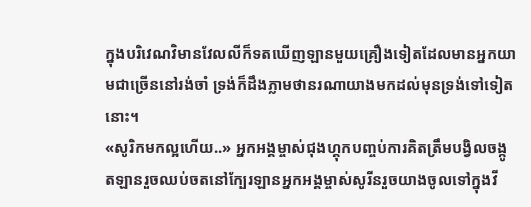ក្នុងបរិវេណវិមានវែលលីក៏ទតឃើញឡានមួយគ្រឿងទៀតដែលមានអ្នកយាមជាច្រើននៅរង់ចាំ ទ្រង់ក៏ដឹងភ្លាមថានរណាយាងមកដល់មុនទ្រង់ទៅទៀតនោះ។
«សូរិកមកល្អហើយ..» អ្នកអង្គម្ចាស់ជុងហ្គុកបញ្ចប់ការគិតត្រឹមបង្វិលចង្កូតឡានរួចឈប់ចតនៅក្បែរឡានអ្នកអង្គម្ចាស់សូរីនរួចយាងចូលទៅក្នុងវី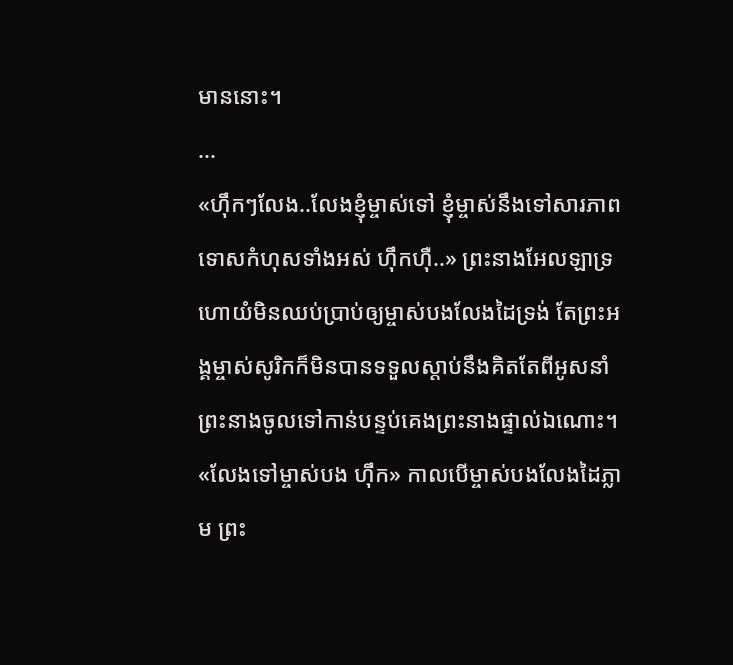មាននោះ។
...
«ហ៊ឹកៗលែង..លែងខ្ញុំម្ចាស់ទៅ ខ្ញុំម្ចាស់នឹងទៅសារភាពទោសកំហុសទាំងអស់ ហ៊ឹកហ៊ឺ..» ព្រះនាងអែលឡាទ្រហោយំមិនឈប់ប្រាប់ឲ្យម្ចាស់បងលែងដៃទ្រង់ តែព្រះអង្គម្ចាស់សូរិកក៏មិនបានទទួលស្ដាប់នឹងគិតតែពីអូសនាំព្រះនាងចូលទៅកាន់បន្ទប់គេងព្រះនាងផ្ទាល់ឯណោះ។
«លែងទៅម្ចាស់បង ហ៊ឹក» កាលបើម្ចាស់បងលែងដៃភ្លាម ព្រះ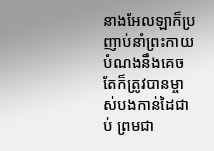នាងអែលឡាក៏ប្រញាប់នាំព្រះកាយបំណងនឹងគេចតែក៏ត្រូវបានម្ចាស់បងកាន់ដៃជាប់ ព្រមជា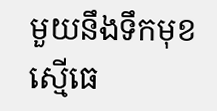មួយនឹងទឹកមុខស្មើធេ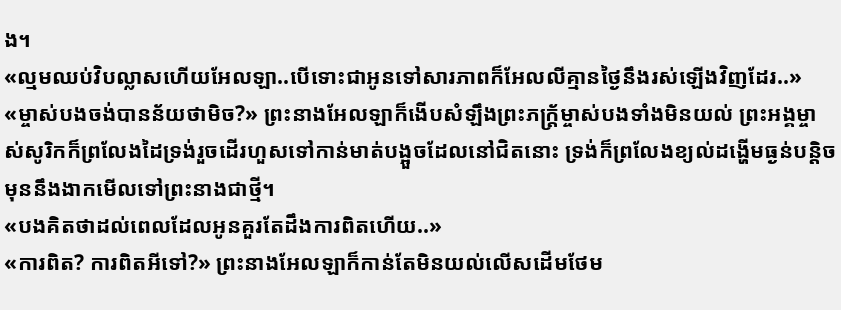ង។
«ល្មមឈប់វិបល្លាសហើយអែលឡា..បើទោះជាអូនទៅសារភាពក៏អែលលីគ្មានថ្ងៃនឹងរស់ឡើងវិញដែរ..»
«ម្ចាស់បងចង់បានន័យថាមិច?» ព្រះនាងអែលឡាក៏ងើបសំឡឹងព្រះភក្ត្រ័ម្ចាស់បងទាំងមិនយល់ ព្រះអង្គម្ចាស់សូរិកក៏ព្រលែងដៃទ្រង់រួចដើរហួសទៅកាន់មាត់បង្អួចដែលនៅជិតនោះ ទ្រង់ក៏ព្រលែងខ្យល់ដង្ហើមធ្ងន់បន្តិច មុននឹងងាកមើលទៅព្រះនាងជាថ្មី។
«បងគិតថាដល់ពេលដែលអូនគួរតែដឹងការពិតហើយ..»
«ការពិត? ការពិតអីទៅ?» ព្រះនាងអែលឡាក៏កាន់តែមិនយល់លើសដើមថែម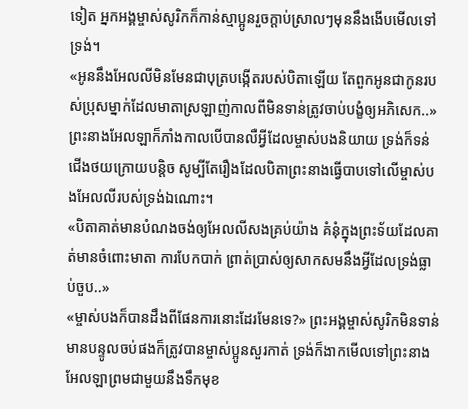ទៀត អ្នកអង្គម្ចាស់សូរិកក៏កាន់ស្មាប្អូនរួចក្ដាប់ស្រាលៗមុននឹងងើបមើលទៅទ្រង់។
«អូននឹងអែលលីមិនមែនជាបុត្របង្កើតរបស់បិតាឡើយ តែពួកអូនជាកូនរបស់ប្រុសម្នាក់ដែលមាតាស្រឡាញ់កាលពីមិនទាន់ត្រូវចាប់បង្ខំឲ្យអភិសេក..» ព្រះនាងអែលឡាក៏ភាំងកាលបើបានលឺអ្វីដែលម្ចាស់បងនិយាយ ទ្រង់ក៏ទន់ជើងថយក្រោយបន្តិច សូម្បីតែរឿងដែលបិតាព្រះនាងធ្វើបាបទៅលើម្ចាស់បងអែលលីរបស់ទ្រង់ឯណោះ។
«បិតាគាត់មានបំណងចង់ឲ្យអែលលីសងគ្រប់យ៉ាង គំនុំក្នុងព្រះទ័យដែលគាត់មានចំពោះមាតា ការបែកបាក់ ព្រាត់ប្រាស់ឲ្យសាកសមនឹងអ្វីដែលទ្រង់ធ្លាប់ចួប..»
«ម្ចាស់បងក៏បានដឹងពីផែនការនោះដែរមែនទេ?» ព្រះអង្គម្ចាស់សូរិកមិនទាន់មានបន្ទូលចប់ផងក៏ត្រូវបានម្ចាស់ប្អូនសួរកាត់ ទ្រង់ក៏ងាកមើលទៅព្រះនាងអែលឡាព្រមជាមួយនឹងទឹកមុខ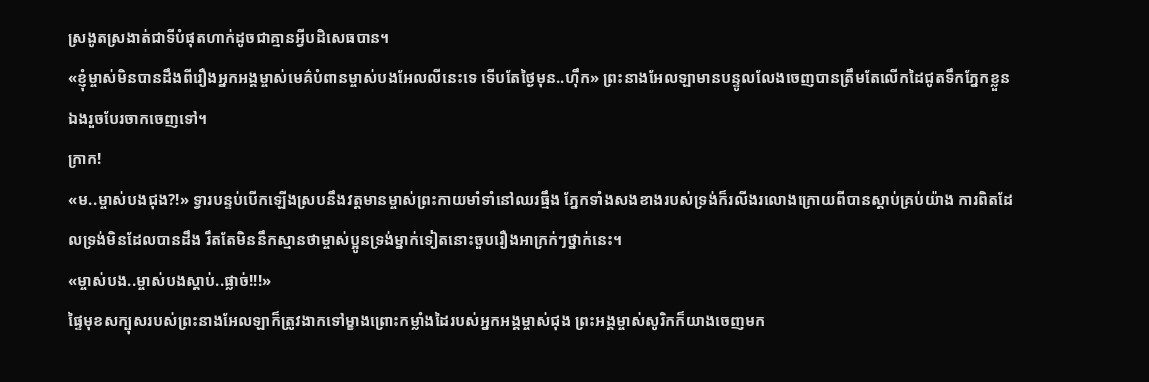ស្រងូតស្រងាត់ជាទីបំផុតហាក់ដូចជាគ្មានអ្វីបដិសេធបាន។
«ខ្ញុំម្ចាស់មិនបានដឹងពីរឿងអ្នកអង្គម្ចាស់មេគ៌បំពានម្ចាស់បងអែលលីនេះទេ ទើបតែថ្ងៃមុន..ហ៊ឹក» ព្រះនាងអែលឡាមានបន្ទូលលែងចេញបានត្រឹមតែលើកដៃជូតទឹកភ្នែកខ្លួនឯងរួចបែរចាកចេញទៅ។
ក្រាក!
«ម..ម្ចាស់បងជុង?!» ទ្វារបន្ទប់បើកឡើងស្របនឹងវត្តមានម្ចាស់ព្រះកាយមាំទាំនៅឈរធ្មឹង ភ្នែកទាំងសងខាងរបស់ទ្រង់ក៏រលីងរលោងក្រោយពីបានស្ដាប់គ្រប់យ៉ាង ការពិតដែលទ្រង់មិនដែលបានដឹង រឹតតែមិននឹកស្មានថាម្ចាស់ប្អូនទ្រង់ម្នាក់ទៀតនោះចួបរឿងអាក្រក់ៗថ្នាក់នេះ។
«ម្ចាស់បង..ម្ចាស់បងស្ដាប់..ផ្លាច់!!!»
ផ្ទៃមុខសក្បុសរបស់ព្រះនាងអែលឡាក៏ត្រូវងាកទៅម្ខាងព្រោះកម្លាំងដៃរបស់អ្នកអង្គម្ចាស់ជុង ព្រះអង្គម្ចាស់សូរិកក៏យាងចេញមក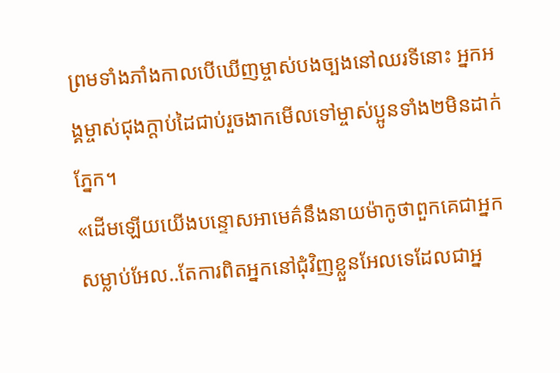ព្រមទាំងភាំងកាលបើឃើញម្ចាស់បងច្បងនៅឈរទីនោះ អ្នកអង្គម្ចាស់ជុងក្ដាប់ដៃជាប់រួចងាកមើលទៅម្ចាស់ប្អូនទាំង២មិនដាក់ភ្នែក។
«ដើមឡើយយើងបន្ទោសអាមេគ៌នឹងនាយម៉ាកូថាពួកគេជាអ្នកសម្លាប់អែល..តែការពិតអ្នកនៅជុំវិញខ្លួនអែលទេដែលជាអ្ន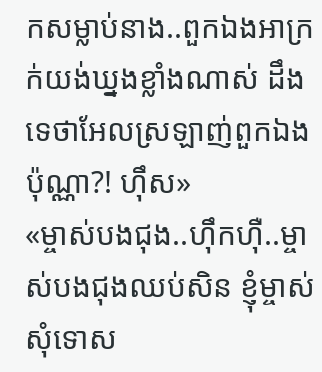កសម្លាប់នាង..ពួកឯងអាក្រក់យង់ឃ្នងខ្លាំងណាស់ ដឹងទេថាអែលស្រឡាញ់ពួកឯងប៉ុណ្ណា?! ហ៊ឹស»
«ម្ចាស់បងជុង..ហ៊ឹកហ៊ឺ..ម្ចាស់បងជុងឈប់សិន ខ្ញុំម្ចាស់សុំទោស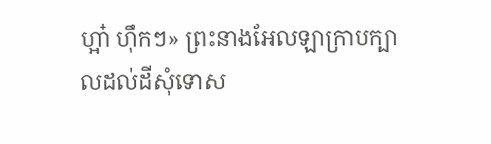ហ្អា៎ ហ៊ឹកៗ» ព្រះនាងអែលឡាក្រាបក្បាលដល់ដីសុំទោស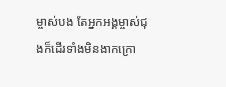ម្ចាស់បង តែអ្នកអង្គម្ចាស់ជុងក៏ដើរទាំងមិនងាកក្រោ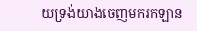យទ្រង់យាងចេញមករកឡាន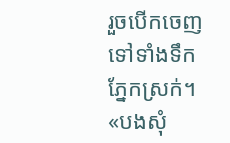រួចបើកចេញទៅទាំងទឹកភ្នែកស្រក់។
«បងសុំ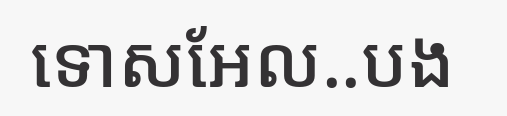ទោសអែល..បង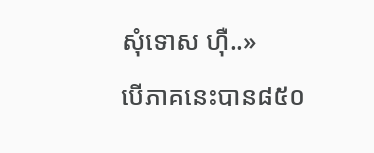សុំទោស ហ៊ឺ..»
បើភាគនេះបាន៨៥០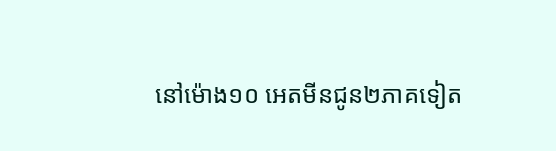នៅម៉ោង១០ អេតមីនជូន២ភាគទៀត